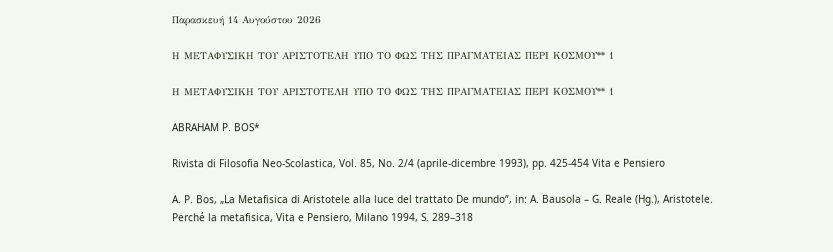Παρασκευή 14 Αυγούστου 2026

Η ΜΕΤΑΦΥΣΙΚΗ ΤΟΥ ΑΡΙΣΤΟΤΕΛΗ ΥΠΟ ΤΟ ΦΩΣ ΤΗΣ ΠΡΑΓΜΑΤΕΙΑΣ ΠΕΡΙ ΚΟΣΜΟΥ** 1

Η ΜΕΤΑΦΥΣΙΚΗ ΤΟΥ ΑΡΙΣΤΟΤΕΛΗ ΥΠΟ ΤΟ ΦΩΣ ΤΗΣ ΠΡΑΓΜΑΤΕΙΑΣ ΠΕΡΙ ΚΟΣΜΟΥ** 1

ABRAHAM P. BOS*

Rivista di Filosofia Neo-Scolastica, Vol. 85, No. 2/4 (aprile-dicembre 1993), pp. 425-454 Vita e Pensiero

A. P. Bos, „La Metafisica di Aristotele alla luce del trattato De mundo“, in: A. Bausola – G. Reale (Hg.), Aristotele. Perché la metafisica, Vita e Pensiero, Milano 1994, S. 289–318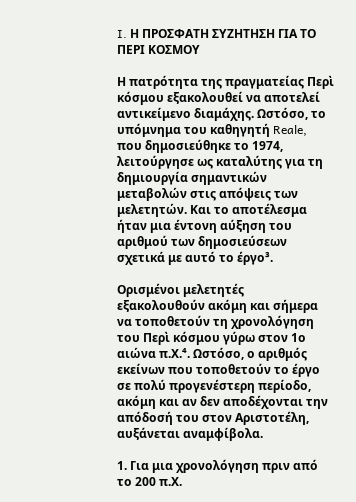I. Η ΠΡΟΣΦΑΤΗ ΣΥΖΗΤΗΣΗ ΓΙΑ ΤΟ ΠΕΡΙ ΚΟΣΜΟΥ

Η πατρότητα της πραγματείας Περὶ κόσμου εξακολουθεί να αποτελεί αντικείμενο διαμάχης. Ωστόσο, το υπόμνημα του καθηγητή Reale, που δημοσιεύθηκε το 1974, λειτούργησε ως καταλύτης για τη δημιουργία σημαντικών μεταβολών στις απόψεις των μελετητών. Και το αποτέλεσμα ήταν μια έντονη αύξηση του αριθμού των δημοσιεύσεων σχετικά με αυτό το έργο³.

Ορισμένοι μελετητές εξακολουθούν ακόμη και σήμερα να τοποθετούν τη χρονολόγηση του Περὶ κόσμου γύρω στον 1ο αιώνα π.Χ.⁴. Ωστόσο, ο αριθμός εκείνων που τοποθετούν το έργο σε πολύ προγενέστερη περίοδο, ακόμη και αν δεν αποδέχονται την απόδοσή του στον Αριστοτέλη, αυξάνεται αναμφίβολα.

1. Για μια χρονολόγηση πριν από το 200 π.Χ.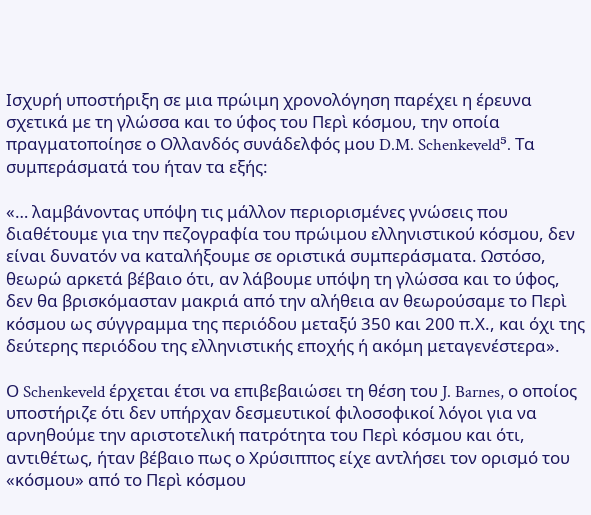Ισχυρή υποστήριξη σε μια πρώιμη χρονολόγηση παρέχει η έρευνα σχετικά με τη γλώσσα και το ύφος του Περὶ κόσμου, την οποία πραγματοποίησε ο Ολλανδός συνάδελφός μου D.M. Schenkeveld⁵. Τα συμπεράσματά του ήταν τα εξής:

«… λαμβάνοντας υπόψη τις μάλλον περιορισμένες γνώσεις που διαθέτουμε για την πεζογραφία του πρώιμου ελληνιστικού κόσμου, δεν είναι δυνατόν να καταλήξουμε σε οριστικά συμπεράσματα. Ωστόσο, θεωρώ αρκετά βέβαιο ότι, αν λάβουμε υπόψη τη γλώσσα και το ύφος, δεν θα βρισκόμασταν μακριά από την αλήθεια αν θεωρούσαμε το Περὶ κόσμου ως σύγγραμμα της περιόδου μεταξύ 350 και 200 π.Χ., και όχι της δεύτερης περιόδου της ελληνιστικής εποχής ή ακόμη μεταγενέστερα».

Ο Schenkeveld έρχεται έτσι να επιβεβαιώσει τη θέση του J. Barnes, ο οποίος υποστήριζε ότι δεν υπήρχαν δεσμευτικοί φιλοσοφικοί λόγοι για να αρνηθούμε την αριστοτελική πατρότητα του Περὶ κόσμου και ότι, αντιθέτως, ήταν βέβαιο πως ο Χρύσιππος είχε αντλήσει τον ορισμό του «κόσμου» από το Περὶ κόσμου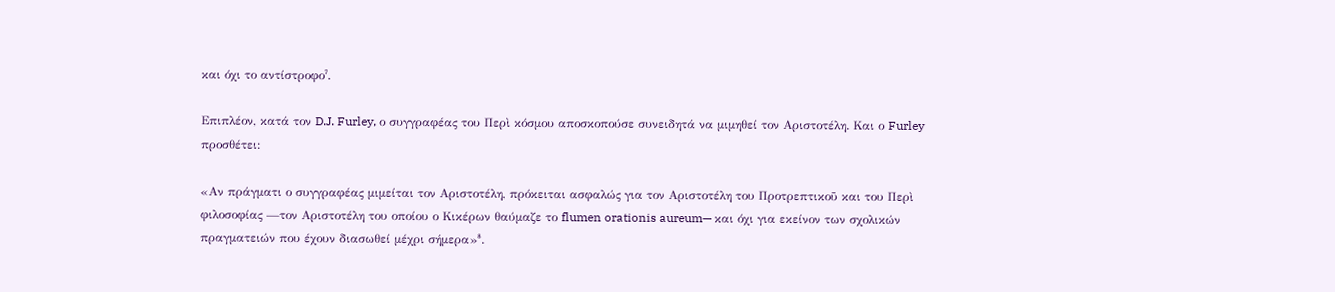και όχι το αντίστροφο⁷.

Επιπλέον, κατά τον D.J. Furley, ο συγγραφέας του Περὶ κόσμου αποσκοπούσε συνειδητά να μιμηθεί τον Αριστοτέλη. Και ο Furley προσθέτει:

«Αν πράγματι ο συγγραφέας μιμείται τον Αριστοτέλη, πρόκειται ασφαλώς για τον Αριστοτέλη του Προτρεπτικοῦ και του Περὶ φιλοσοφίας —τον Αριστοτέλη του οποίου ο Κικέρων θαύμαζε το flumen orationis aureum— και όχι για εκείνον των σχολικών πραγματειών που έχουν διασωθεί μέχρι σήμερα»⁸.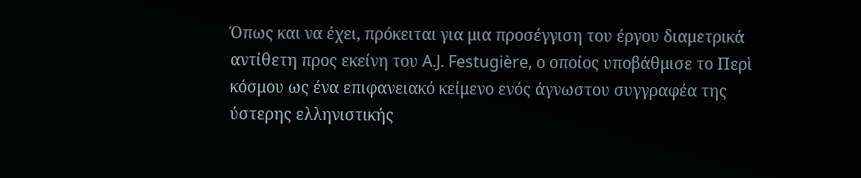Όπως και να έχει, πρόκειται για μια προσέγγιση του έργου διαμετρικά αντίθετη προς εκείνη του A.J. Festugière, ο οποίος υποβάθμισε το Περὶ κόσμου ως ένα επιφανειακό κείμενο ενός άγνωστου συγγραφέα της ύστερης ελληνιστικής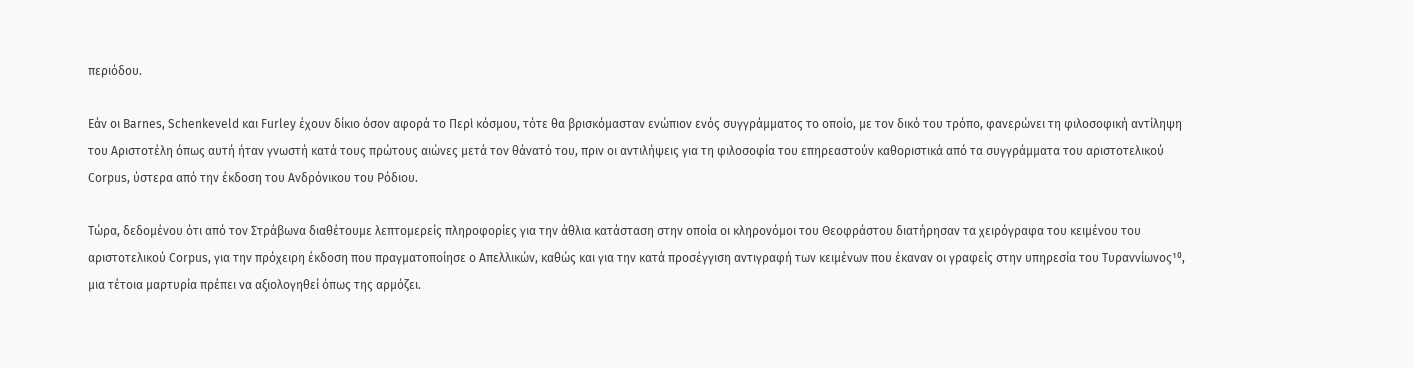περιόδου.

Εάν οι Barnes, Schenkeveld και Furley έχουν δίκιο όσον αφορά το Περὶ κόσμου, τότε θα βρισκόμασταν ενώπιον ενός συγγράμματος το οποίο, με τον δικό του τρόπο, φανερώνει τη φιλοσοφική αντίληψη του Αριστοτέλη όπως αυτή ήταν γνωστή κατά τους πρώτους αιώνες μετά τον θάνατό του, πριν οι αντιλήψεις για τη φιλοσοφία του επηρεαστούν καθοριστικά από τα συγγράμματα του αριστοτελικού Corpus, ύστερα από την έκδοση του Ανδρόνικου του Ρόδιου.

Τώρα, δεδομένου ότι από τον Στράβωνα διαθέτουμε λεπτομερείς πληροφορίες για την άθλια κατάσταση στην οποία οι κληρονόμοι του Θεοφράστου διατήρησαν τα χειρόγραφα του κειμένου του αριστοτελικού Corpus, για την πρόχειρη έκδοση που πραγματοποίησε ο Απελλικών, καθώς και για την κατά προσέγγιση αντιγραφή των κειμένων που έκαναν οι γραφείς στην υπηρεσία του Τυραννίωνος¹⁰, μια τέτοια μαρτυρία πρέπει να αξιολογηθεί όπως της αρμόζει.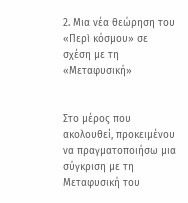2. Μια νέα θεώρηση του «Περὶ κόσμου» σε σχέση με τη «Μεταφυσική»


Στο μέρος που ακολουθεί, προκειμένου να πραγματοποιήσω μια σύγκριση με τη Μεταφυσική του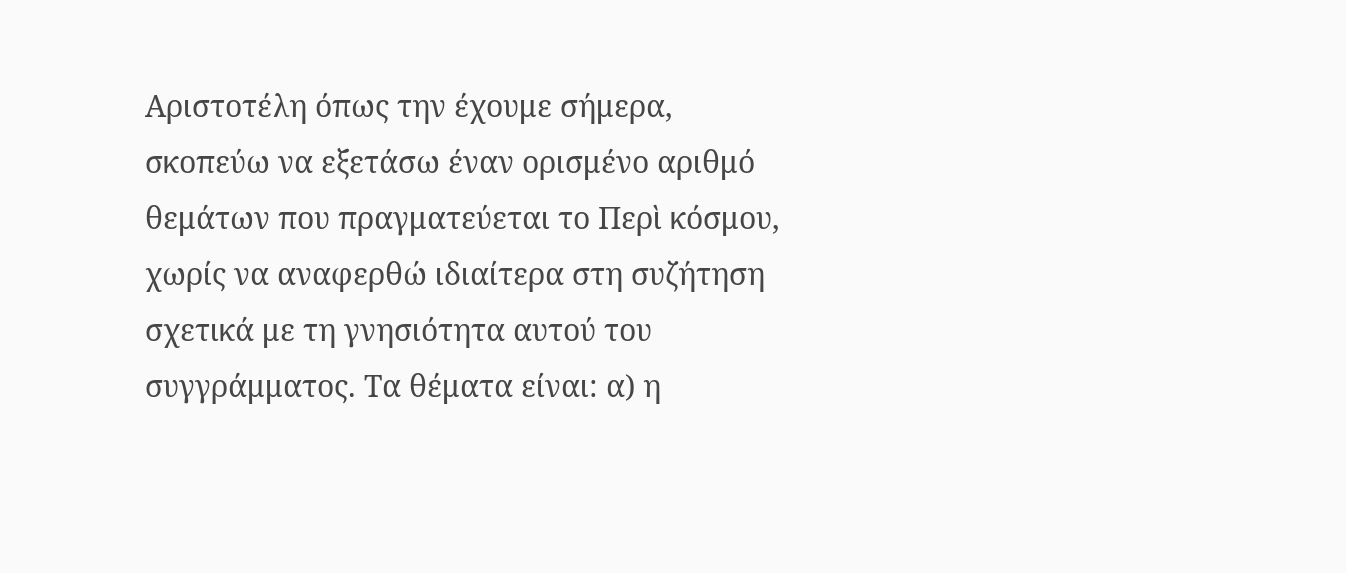Αριστοτέλη όπως την έχουμε σήμερα, σκοπεύω να εξετάσω έναν ορισμένο αριθμό θεμάτων που πραγματεύεται το Περὶ κόσμου, χωρίς να αναφερθώ ιδιαίτερα στη συζήτηση σχετικά με τη γνησιότητα αυτού του συγγράμματος. Τα θέματα είναι: α) η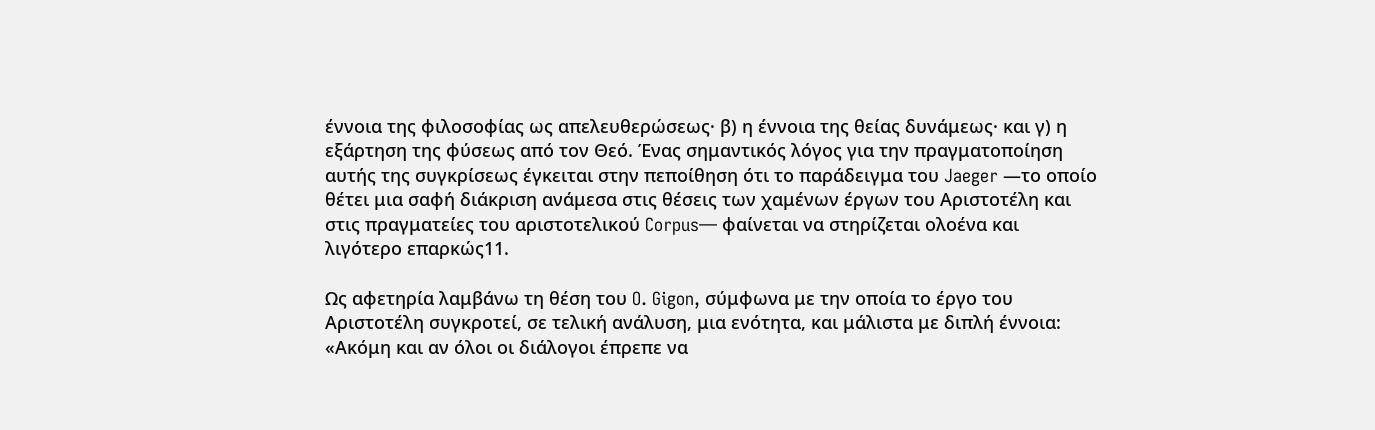έννοια της φιλοσοφίας ως απελευθερώσεως· β) η έννοια της θείας δυνάμεως· και γ) η εξάρτηση της φύσεως από τον Θεό. Ένας σημαντικός λόγος για την πραγματοποίηση αυτής της συγκρίσεως έγκειται στην πεποίθηση ότι το παράδειγμα του Jaeger —το οποίο θέτει μια σαφή διάκριση ανάμεσα στις θέσεις των χαμένων έργων του Αριστοτέλη και στις πραγματείες του αριστοτελικού Corpus— φαίνεται να στηρίζεται ολοένα και λιγότερο επαρκώς11.

Ως αφετηρία λαμβάνω τη θέση του O. Gigon, σύμφωνα με την οποία το έργο του Αριστοτέλη συγκροτεί, σε τελική ανάλυση, μια ενότητα, και μάλιστα με διπλή έννοια: «Ακόμη και αν όλοι οι διάλογοι έπρεπε να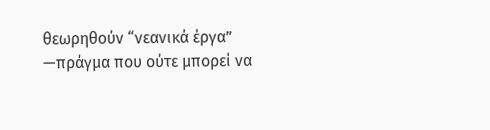θεωρηθούν “νεανικά έργα” —πράγμα που ούτε μπορεί να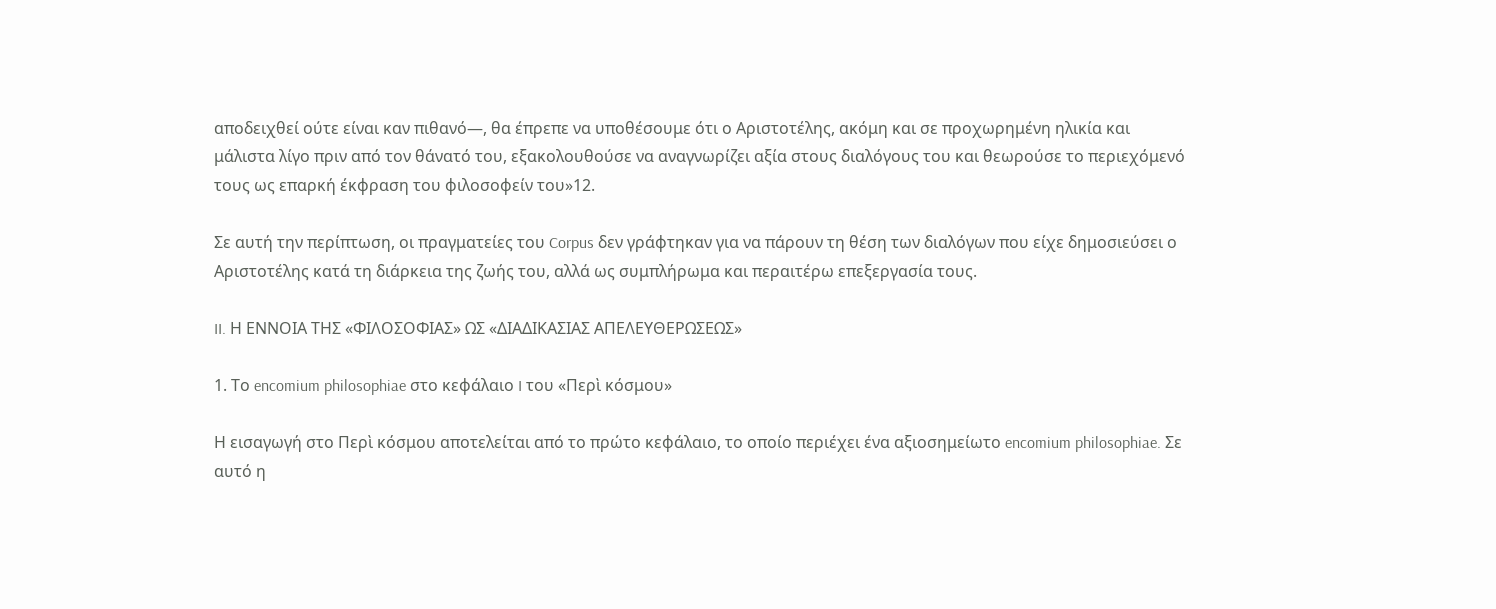αποδειχθεί ούτε είναι καν πιθανό—, θα έπρεπε να υποθέσουμε ότι ο Αριστοτέλης, ακόμη και σε προχωρημένη ηλικία και μάλιστα λίγο πριν από τον θάνατό του, εξακολουθούσε να αναγνωρίζει αξία στους διαλόγους του και θεωρούσε το περιεχόμενό τους ως επαρκή έκφραση του φιλοσοφείν του»12.

Σε αυτή την περίπτωση, οι πραγματείες του Corpus δεν γράφτηκαν για να πάρουν τη θέση των διαλόγων που είχε δημοσιεύσει ο Αριστοτέλης κατά τη διάρκεια της ζωής του, αλλά ως συμπλήρωμα και περαιτέρω επεξεργασία τους.

II. Η ΕΝΝΟΙΑ ΤΗΣ «ΦΙΛΟΣΟΦΙΑΣ» ΩΣ «ΔΙΑΔΙΚΑΣΙΑΣ ΑΠΕΛΕΥΘΕΡΩΣΕΩΣ»

1. Το encomium philosophiae στο κεφάλαιο I του «Περὶ κόσμου»

Η εισαγωγή στο Περὶ κόσμου αποτελείται από το πρώτο κεφάλαιο, το οποίο περιέχει ένα αξιοσημείωτο encomium philosophiae. Σε αυτό η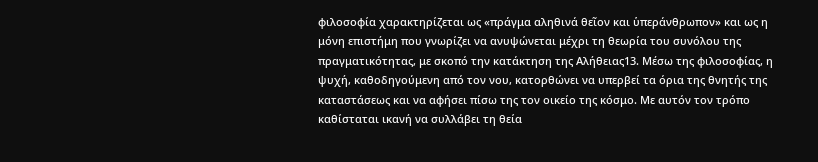φιλοσοφία χαρακτηρίζεται ως «πράγμα αληθινά θεῖον και ὑπεράνθρωπον» και ως η μόνη επιστήμη που γνωρίζει να ανυψώνεται μέχρι τη θεωρία του συνόλου της πραγματικότητας, με σκοπό την κατάκτηση της Αλήθειας13. Μέσω της φιλοσοφίας, η ψυχή, καθοδηγούμενη από τον νου, κατορθώνει να υπερβεί τα όρια της θνητής της καταστάσεως και να αφήσει πίσω της τον οικείο της κόσμο. Με αυτόν τον τρόπο καθίσταται ικανή να συλλάβει τη θεία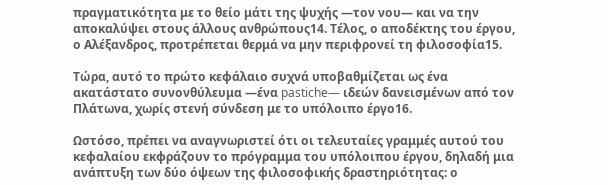πραγματικότητα με το θείο μάτι της ψυχής —τον νου— και να την αποκαλύψει στους άλλους ανθρώπους14. Τέλος, ο αποδέκτης του έργου, ο Αλέξανδρος, προτρέπεται θερμά να μην περιφρονεί τη φιλοσοφία15.

Τώρα, αυτό το πρώτο κεφάλαιο συχνά υποβαθμίζεται ως ένα ακατάστατο συνονθύλευμα —ένα pastiche— ιδεών δανεισμένων από τον Πλάτωνα, χωρίς στενή σύνδεση με το υπόλοιπο έργο16.

Ωστόσο, πρέπει να αναγνωριστεί ότι οι τελευταίες γραμμές αυτού του κεφαλαίου εκφράζουν το πρόγραμμα του υπόλοιπου έργου, δηλαδή μια ανάπτυξη των δύο όψεων της φιλοσοφικής δραστηριότητας: ο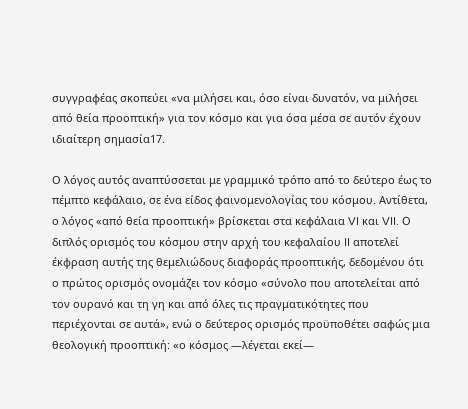συγγραφέας σκοπεύει «να μιλήσει και, όσο είναι δυνατόν, να μιλήσει από θεία προοπτική» για τον κόσμο και για όσα μέσα σε αυτόν έχουν ιδιαίτερη σημασία17.

Ο λόγος αυτός αναπτύσσεται με γραμμικό τρόπο από το δεύτερο έως το πέμπτο κεφάλαιο, σε ένα είδος φαινομενολογίας του κόσμου. Αντίθετα, ο λόγος «από θεία προοπτική» βρίσκεται στα κεφάλαια VI και VII. Ο διπλός ορισμός του κόσμου στην αρχή του κεφαλαίου II αποτελεί έκφραση αυτής της θεμελιώδους διαφοράς προοπτικής, δεδομένου ότι ο πρώτος ορισμός ονομάζει τον κόσμο «σύνολο που αποτελείται από τον ουρανό και τη γη και από όλες τις πραγματικότητες που περιέχονται σε αυτά», ενώ ο δεύτερος ορισμός προϋποθέτει σαφώς μια θεολογική προοπτική: «ο κόσμος —λέγεται εκεί—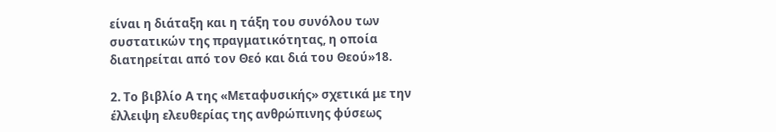είναι η διάταξη και η τάξη του συνόλου των συστατικών της πραγματικότητας, η οποία διατηρείται από τον Θεό και διά του Θεού»18.

2. Το βιβλίο Α της «Μεταφυσικής» σχετικά με την έλλειψη ελευθερίας της ανθρώπινης φύσεως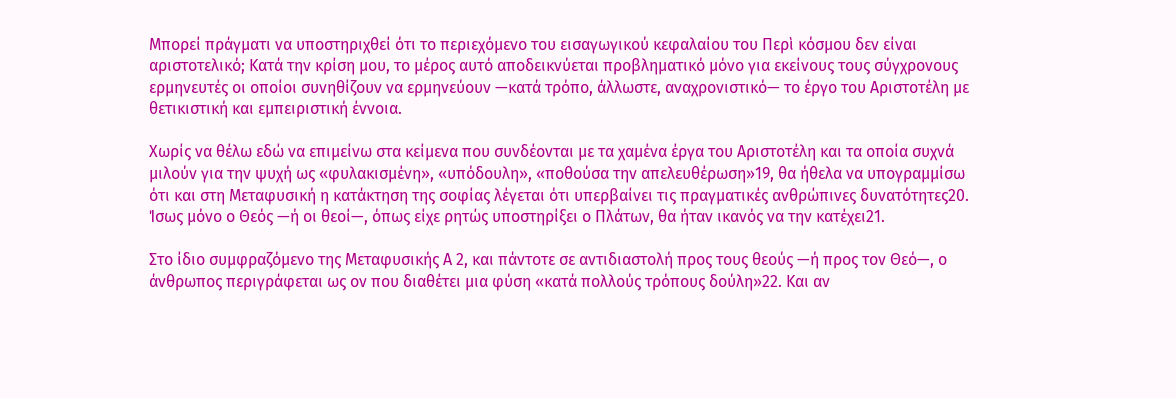Μπορεί πράγματι να υποστηριχθεί ότι το περιεχόμενο του εισαγωγικού κεφαλαίου του Περὶ κόσμου δεν είναι αριστοτελικό; Κατά την κρίση μου, το μέρος αυτό αποδεικνύεται προβληματικό μόνο για εκείνους τους σύγχρονους ερμηνευτές οι οποίοι συνηθίζουν να ερμηνεύουν —κατά τρόπο, άλλωστε, αναχρονιστικό— το έργο του Αριστοτέλη με θετικιστική και εμπειριστική έννοια.

Χωρίς να θέλω εδώ να επιμείνω στα κείμενα που συνδέονται με τα χαμένα έργα του Αριστοτέλη και τα οποία συχνά μιλούν για την ψυχή ως «φυλακισμένη», «υπόδουλη», «ποθούσα την απελευθέρωση»19, θα ήθελα να υπογραμμίσω ότι και στη Μεταφυσική η κατάκτηση της σοφίας λέγεται ότι υπερβαίνει τις πραγματικές ανθρώπινες δυνατότητες20. Ίσως μόνο ο Θεός —ή οι θεοί—, όπως είχε ρητώς υποστηρίξει ο Πλάτων, θα ήταν ικανός να την κατέχει21.

Στο ίδιο συμφραζόμενο της Μεταφυσικής Α 2, και πάντοτε σε αντιδιαστολή προς τους θεούς —ή προς τον Θεό—, ο άνθρωπος περιγράφεται ως ον που διαθέτει μια φύση «κατά πολλούς τρόπους δούλη»22. Και αν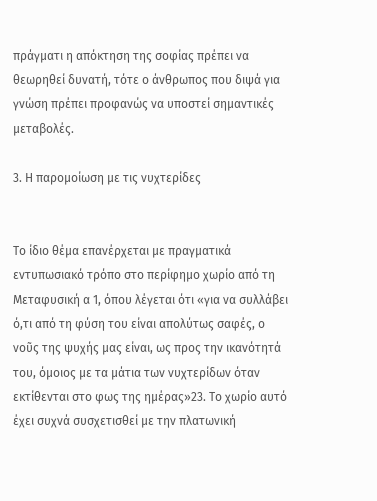πράγματι η απόκτηση της σοφίας πρέπει να θεωρηθεί δυνατή, τότε ο άνθρωπος που διψά για γνώση πρέπει προφανώς να υποστεί σημαντικές μεταβολές.

3. Η παρομοίωση με τις νυχτερίδες


Το ίδιο θέμα επανέρχεται με πραγματικά εντυπωσιακό τρόπο στο περίφημο χωρίο από τη Μεταφυσική α 1, όπου λέγεται ότι «για να συλλάβει ό,τι από τη φύση του είναι απολύτως σαφές, ο νοῦς της ψυχής μας είναι, ως προς την ικανότητά του, όμοιος με τα μάτια των νυχτερίδων όταν εκτίθενται στο φως της ημέρας»23. Το χωρίο αυτό έχει συχνά συσχετισθεί με την πλατωνική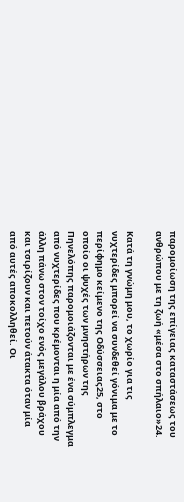παρομοίωση της επίγειας καταστάσεως του ανθρώπου με τη ζωή «μέσα στο σπήλαιο»24.

Κατά τη γνώμη μου, το χωρίο για τις νυχτερίδες μπορεί να συνδεθεί γόνιμα με το περίφημο κείμενο της Οδύσσειας25, στο οποίο οι ψυχές των μνηστήρων της Πηνελόπης παρομοιάζονται με ένα σύμπλεγμα από νυχτερίδες που κρέμονται η μία από την άλλη πάνω στον τοίχο ενός μεγάλου βράχου και τσιρίζουν και πετούν άτακτα όταν μία από αυτές αποκολληθεί. Οι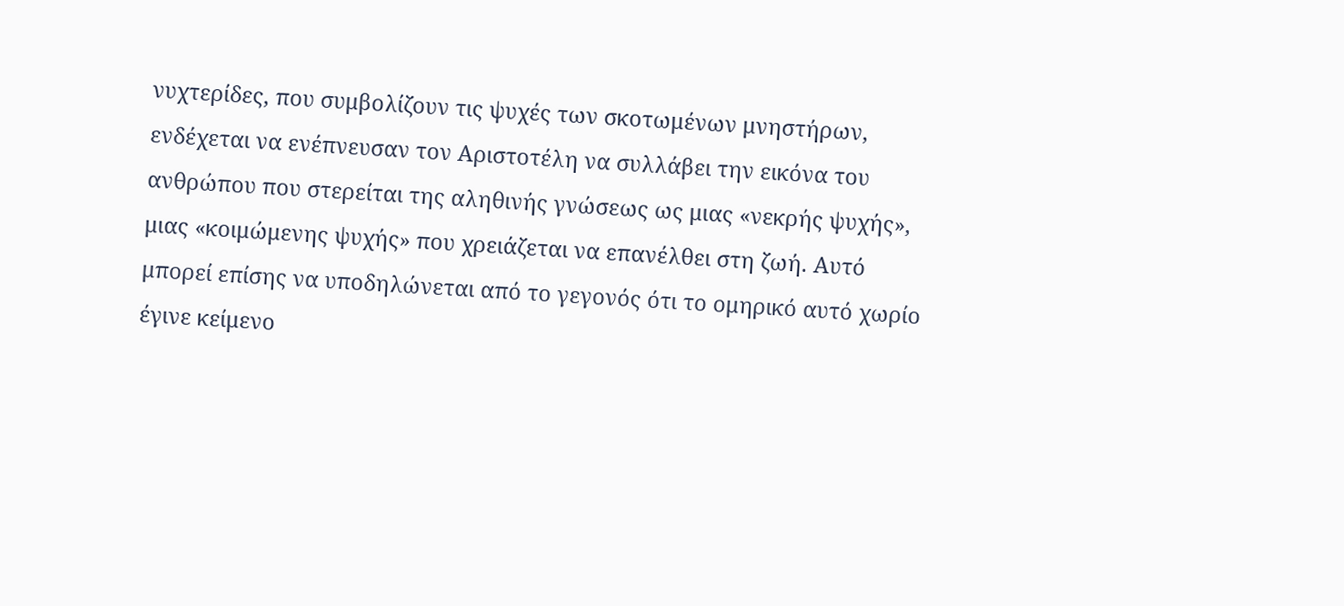νυχτερίδες, που συμβολίζουν τις ψυχές των σκοτωμένων μνηστήρων, ενδέχεται να ενέπνευσαν τον Αριστοτέλη να συλλάβει την εικόνα του ανθρώπου που στερείται της αληθινής γνώσεως ως μιας «νεκρής ψυχής», μιας «κοιμώμενης ψυχής» που χρειάζεται να επανέλθει στη ζωή. Αυτό μπορεί επίσης να υποδηλώνεται από το γεγονός ότι το ομηρικό αυτό χωρίο έγινε κείμενο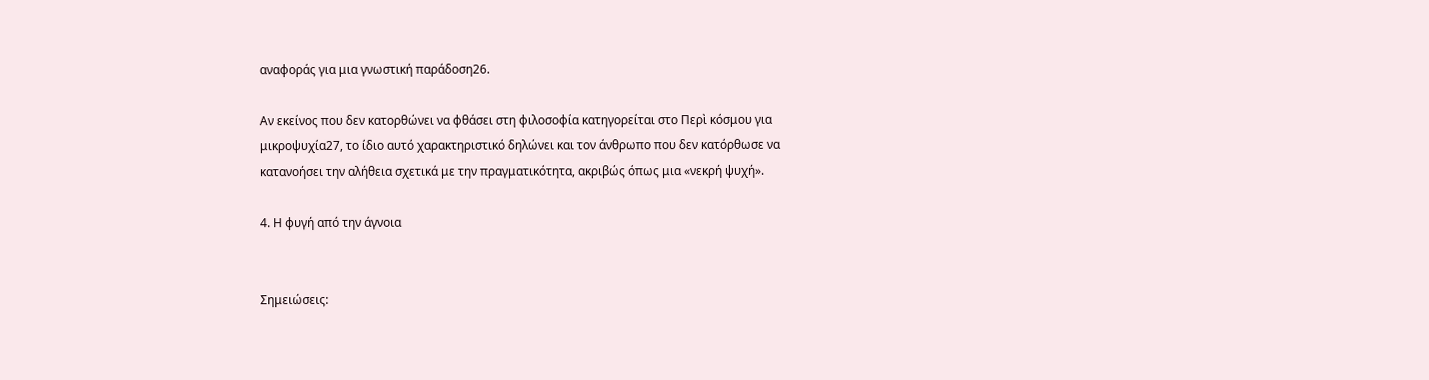αναφοράς για μια γνωστική παράδοση26.

Αν εκείνος που δεν κατορθώνει να φθάσει στη φιλοσοφία κατηγορείται στο Περὶ κόσμου για μικροψυχία27, το ίδιο αυτό χαρακτηριστικό δηλώνει και τον άνθρωπο που δεν κατόρθωσε να κατανοήσει την αλήθεια σχετικά με την πραγματικότητα, ακριβώς όπως μια «νεκρή ψυχή».

4. Η φυγή από την άγνοια


Σημειώσεις: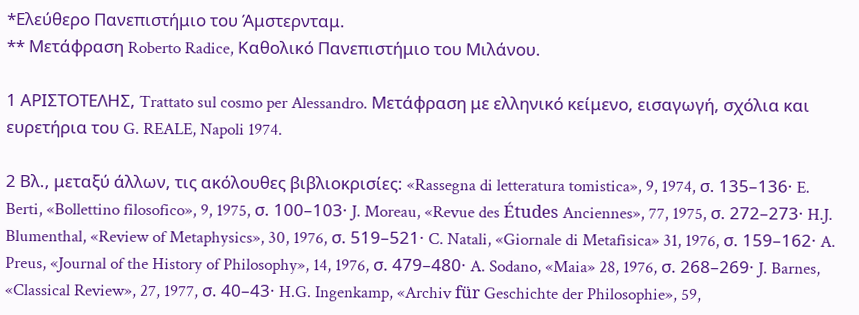*Ελεύθερο Πανεπιστήμιο του Άμστερνταμ.
** Μετάφραση Roberto Radice, Καθολικό Πανεπιστήμιο του Μιλάνου.

1 ΑΡΙΣΤΟΤΕΛΗΣ, Trattato sul cosmo per Alessandro. Μετάφραση με ελληνικό κείμενο, εισαγωγή, σχόλια και ευρετήρια του G. REALE, Napoli 1974.

2 Βλ., μεταξύ άλλων, τις ακόλουθες βιβλιοκρισίες: «Rassegna di letteratura tomistica», 9, 1974, σ. 135–136· E. Berti, «Bollettino filosofico», 9, 1975, σ. 100–103· J. Moreau, «Revue des Études Anciennes», 77, 1975, σ. 272–273· H.J. Blumenthal, «Review of Metaphysics», 30, 1976, σ. 519–521· C. Natali, «Giornale di Metafisica» 31, 1976, σ. 159–162· A. Preus, «Journal of the History of Philosophy», 14, 1976, σ. 479–480· A. Sodano, «Maia» 28, 1976, σ. 268–269· J. Barnes, «Classical Review», 27, 1977, σ. 40–43· H.G. Ingenkamp, «Archiv für Geschichte der Philosophie», 59,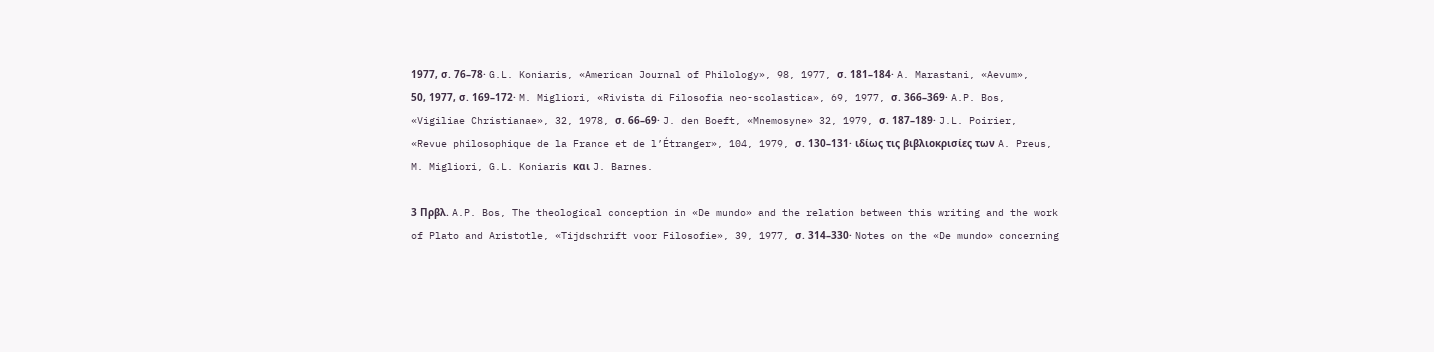1977, σ. 76–78· G.L. Koniaris, «American Journal of Philology», 98, 1977, σ. 181–184· A. Marastani, «Aevum», 50, 1977, σ. 169–172· M. Migliori, «Rivista di Filosofia neo-scolastica», 69, 1977, σ. 366–369· A.P. Bos, «Vigiliae Christianae», 32, 1978, σ. 66–69· J. den Boeft, «Mnemosyne» 32, 1979, σ. 187–189· J.L. Poirier, «Revue philosophique de la France et de l’Étranger», 104, 1979, σ. 130–131· ιδίως τις βιβλιοκρισίες των A. Preus, M. Migliori, G.L. Koniaris και J. Barnes.

3 Πρβλ. A.P. Bos, The theological conception in «De mundo» and the relation between this writing and the work of Plato and Aristotle, «Tijdschrift voor Filosofie», 39, 1977, σ. 314–330· Notes on the «De mundo» concerning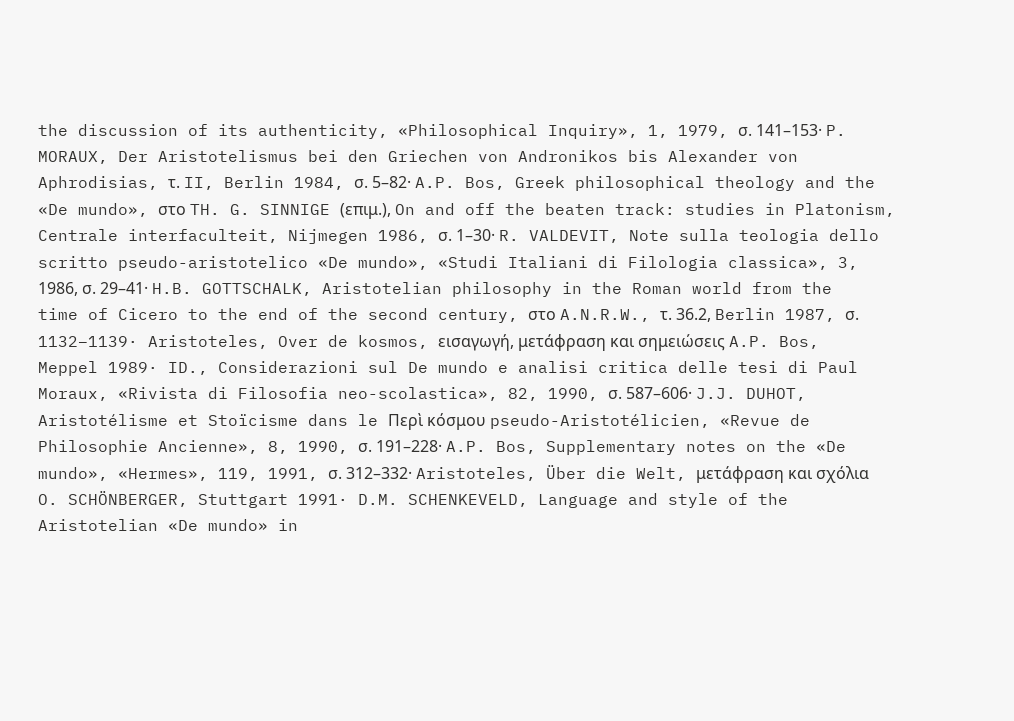the discussion of its authenticity, «Philosophical Inquiry», 1, 1979, σ. 141–153· P. MORAUX, Der Aristotelismus bei den Griechen von Andronikos bis Alexander von Aphrodisias, τ. II, Berlin 1984, σ. 5–82· A.P. Bos, Greek philosophical theology and the «De mundo», στο TH. G. SINNIGE (επιμ.), On and off the beaten track: studies in Platonism, Centrale interfaculteit, Nijmegen 1986, σ. 1–30· R. VALDEVIT, Note sulla teologia dello scritto pseudo-aristotelico «De mundo», «Studi Italiani di Filologia classica», 3, 1986, σ. 29–41· H.B. GOTTSCHALK, Aristotelian philosophy in the Roman world from the time of Cicero to the end of the second century, στο A.N.R.W., τ. 36.2, Berlin 1987, σ. 1132–1139· Aristoteles, Over de kosmos, εισαγωγή, μετάφραση και σημειώσεις A.P. Bos, Meppel 1989· ID., Considerazioni sul De mundo e analisi critica delle tesi di Paul Moraux, «Rivista di Filosofia neo-scolastica», 82, 1990, σ. 587–606· J.J. DUHOT, Aristotélisme et Stoïcisme dans le Περὶ κόσμου pseudo-Aristotélicien, «Revue de Philosophie Ancienne», 8, 1990, σ. 191–228· A.P. Bos, Supplementary notes on the «De mundo», «Hermes», 119, 1991, σ. 312–332· Aristoteles, Über die Welt, μετάφραση και σχόλια O. SCHÖNBERGER, Stuttgart 1991· D.M. SCHENKEVELD, Language and style of the Aristotelian «De mundo» in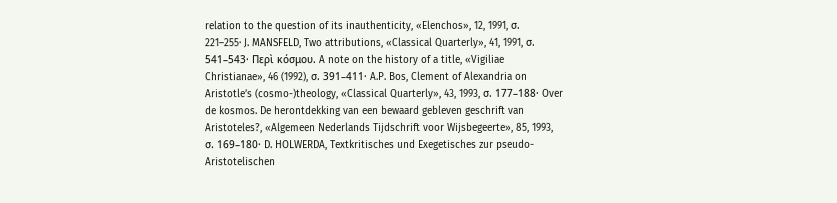relation to the question of its inauthenticity, «Elenchos», 12, 1991, σ. 221–255· J. MANSFELD, Two attributions, «Classical Quarterly», 41, 1991, σ. 541–543· Περὶ κόσμου. A note on the history of a title, «Vigiliae Christianae», 46 (1992), σ. 391–411· A.P. Bos, Clement of Alexandria on Aristotle’s (cosmo-)theology, «Classical Quarterly», 43, 1993, σ. 177–188· Over de kosmos. De herontdekking van een bewaard gebleven geschrift van Aristoteles?, «Algemeen Nederlands Tijdschrift voor Wijsbegeerte», 85, 1993, σ. 169–180· D. HOLWERDA, Textkritisches und Exegetisches zur pseudo-Aristotelischen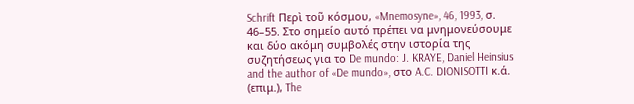Schrift Περὶ τοῦ κόσμου, «Mnemosyne», 46, 1993, σ. 46–55. Στο σημείο αυτό πρέπει να μνημονεύσουμε και δύο ακόμη συμβολές στην ιστορία της συζητήσεως για το De mundo: J. KRAYE, Daniel Heinsius and the author of «De mundo», στο A.C. DIONISOTTI κ.ά. (επιμ.), The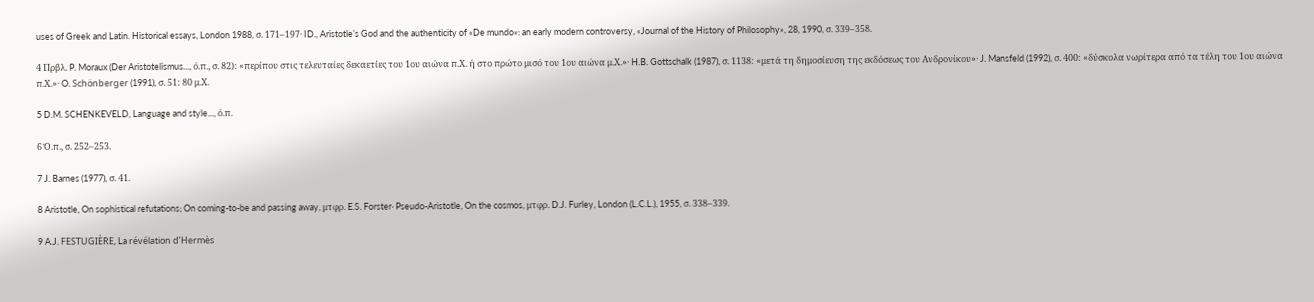uses of Greek and Latin. Historical essays, London 1988, σ. 171–197· ID., Aristotle’s God and the authenticity of «De mundo»: an early modern controversy, «Journal of the History of Philosophy», 28, 1990, σ. 339–358.

4 Πρβλ. P. Moraux (Der Aristotelismus..., ό.π., σ. 82): «περίπου στις τελευταίες δεκαετίες του 1ου αιώνα π.Χ. ή στο πρώτο μισό του 1ου αιώνα μ.Χ.»· H.B. Gottschalk (1987), σ. 1138: «μετά τη δημοσίευση της εκδόσεως του Ανδρονίκου»· J. Mansfeld (1992), σ. 400: «δύσκολα νωρίτερα από τα τέλη του 1ου αιώνα π.Χ.»· O. Schönberger (1991), σ. 51: 80 μ.Χ.

5 D.M. SCHENKEVELD, Language and style..., ό.π.

6 Ό.π., σ. 252–253.

7 J. Barnes (1977), σ. 41.

8 Aristotle, On sophistical refutations; On coming-to-be and passing away, μτφρ. E.S. Forster· Pseudo-Aristotle, On the cosmos, μτφρ. D.J. Furley, London (L.C.L.), 1955, σ. 338–339.

9 A.J. FESTUGIÈRE, La révélation d’Hermès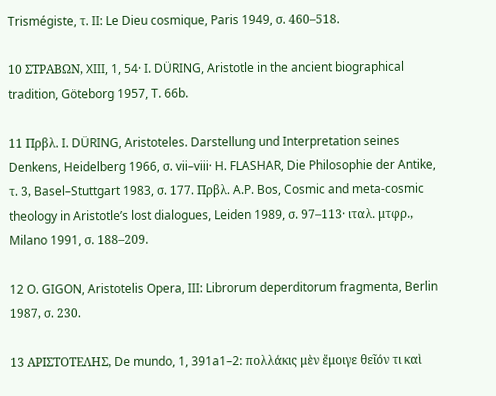Trismégiste, τ. II: Le Dieu cosmique, Paris 1949, σ. 460–518.

10 ΣΤΡΑΒΩΝ, XIII, 1, 54· I. DÜRING, Aristotle in the ancient biographical tradition, Göteborg 1957, T. 66b.

11 Πρβλ. I. DÜRING, Aristoteles. Darstellung und Interpretation seines Denkens, Heidelberg 1966, σ. vii–viii· H. FLASHAR, Die Philosophie der Antike, τ. 3, Basel–Stuttgart 1983, σ. 177. Πρβλ. A.P. Bos, Cosmic and meta-cosmic theology in Aristotle’s lost dialogues, Leiden 1989, σ. 97–113· ιταλ. μτφρ., Milano 1991, σ. 188–209.

12 O. GIGON, Aristotelis Opera, III: Librorum deperditorum fragmenta, Berlin 1987, σ. 230.

13 ΑΡΙΣΤΟΤΕΛΗΣ, De mundo, 1, 391a1–2: πολλάκις μὲν ἔμοιγε θεῖόν τι καὶ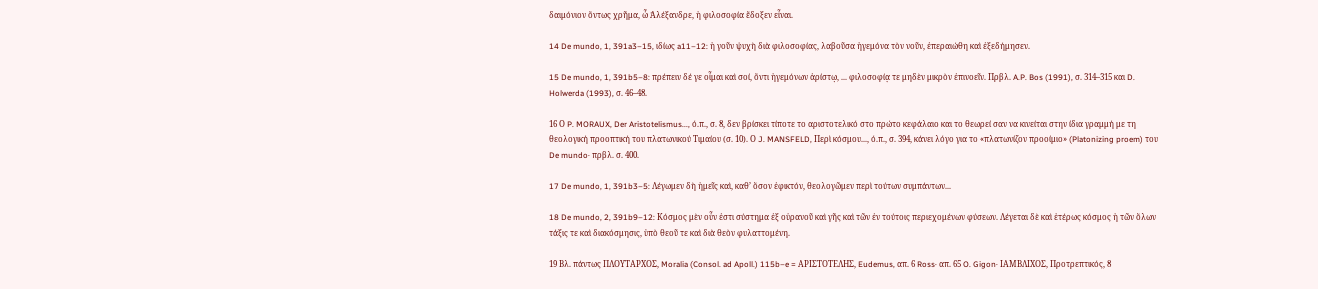δαιμόνιον ὄντως χρῆμα, ὦ Ἀλέξανδρε, ἡ φιλοσοφία ἔδοξεν εἶναι.

14 De mundo, 1, 391a3–15, ιδίως a11–12: ἡ γοῦν ψυχὴ διὰ φιλοσοφίας, λαβοῦσα ἡγεμόνα τὸν νοῦν, ἐπεραιώθη καὶ ἐξεδήμησεν.

15 De mundo, 1, 391b5–8: πρέπειν δέ γε οἶμαι καὶ σοί, ὄντι ἡγεμόνων ἀρίστῳ, ... φιλοσοφίᾳ τε μηδὲν μικρὸν ἐπινοεῖν. Πρβλ. A.P. Bos (1991), σ. 314–315 και D. Holwerda (1993), σ. 46–48.

16 Ο P. MORAUX, Der Aristotelismus..., ό.π., σ. 8, δεν βρίσκει τίποτε το αριστοτελικό στο πρώτο κεφάλαιο και το θεωρεί σαν να κινείται στην ίδια γραμμή με τη θεολογική προοπτική του πλατωνικού Τιμαίου (σ. 10). Ο J. MANSFELD, Περὶ κόσμου..., ό.π., σ. 394, κάνει λόγο για το «πλατωνίζον προοίμιο» (Platonizing proem) του De mundo· πρβλ. σ. 400.

17 De mundo, 1, 391b3–5: Λέγωμεν δὴ ἡμεῖς καὶ, καθ’ ὅσον ἐφικτόν, θεολογῶμεν περὶ τούτων συμπάντων...

18 De mundo, 2, 391b9–12: Κόσμος μὲν οὖν ἐστι σύστημα ἐξ οὐρανοῦ καὶ γῆς καὶ τῶν ἐν τούτοις περιεχομένων φύσεων. Λέγεται δὲ καὶ ἑτέρως κόσμος ἡ τῶν ὅλων τάξις τε καὶ διακόσμησις, ὑπὸ θεοῦ τε καὶ διὰ θεὸν φυλαττομένη.

19 Βλ. πάντως ΠΛΟΥΤΑΡΧΟΣ, Moralia (Consol. ad Apoll.) 115b–e = ΑΡΙΣΤΟΤΕΛΗΣ, Eudemus, απ. 6 Ross· απ. 65 O. Gigon· ΙΑΜΒΛΙΧΟΣ, Προτρεπτικός, 8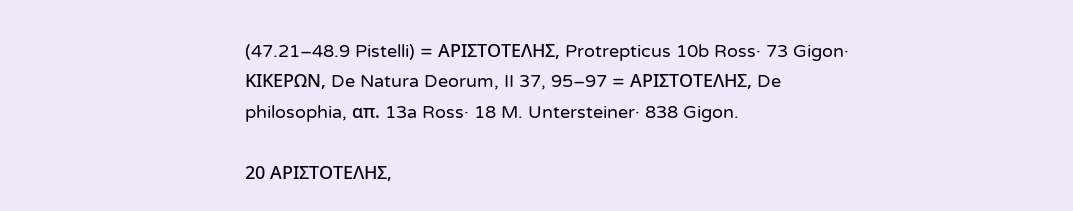(47.21–48.9 Pistelli) = ΑΡΙΣΤΟΤΕΛΗΣ, Protrepticus 10b Ross· 73 Gigon· ΚΙΚΕΡΩΝ, De Natura Deorum, II 37, 95–97 = ΑΡΙΣΤΟΤΕΛΗΣ, De philosophia, απ. 13a Ross· 18 M. Untersteiner· 838 Gigon.

20 ΑΡΙΣΤΟΤΕΛΗΣ,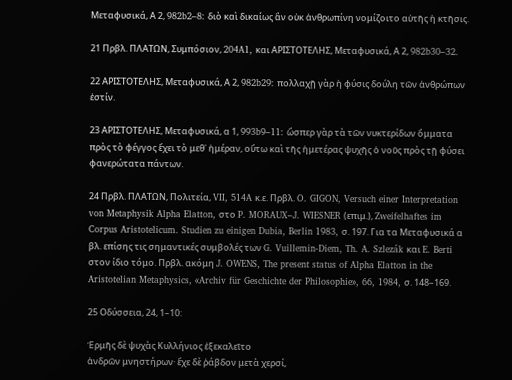Μεταφυσικά, Α 2, 982b2–8: διὸ καὶ δικαίως ἂν οὐκ ἀνθρωπίνη νομίζοιτο αὐτῆς ἡ κτῆσις.

21 Πρβλ. ΠΛΑΤΩΝ, Συμπόσιον, 204A1, και ΑΡΙΣΤΟΤΕΛΗΣ, Μεταφυσικά, Α 2, 982b30–32.

22 ΑΡΙΣΤΟΤΕΛΗΣ, Μεταφυσικά, Α 2, 982b29: πολλαχῇ γὰρ ἡ φύσις δούλη τῶν ἀνθρώπων ἐστίν.

23 ΑΡΙΣΤΟΤΕΛΗΣ, Μεταφυσικά, α 1, 993b9–11: ὥσπερ γὰρ τὰ τῶν νυκτερίδων ὄμματα πρὸς τὸ φέγγος ἔχει τὸ μεθ᾽ ἡμέραν, οὕτω καὶ τῆς ἡμετέρας ψυχῆς ὁ νοῦς πρὸς τῇ φύσει φανερώτατα πάντων.

24 Πρβλ. ΠΛΑΤΩΝ, Πολιτεία, VII, 514A κ.ε. Πρβλ. O. GIGON, Versuch einer Interpretation von Metaphysik Alpha Elatton, στο P. MORAUX–J. WIESNER (επιμ.), Zweifelhaftes im Corpus Aristotelicum. Studien zu einigen Dubia, Berlin 1983, σ. 197. Για τα Μεταφυσικά α βλ. επίσης τις σημαντικές συμβολές των G. Vuillemin-Diem, Th. A. Szlezák και E. Berti στον ίδιο τόμο. Πρβλ. ακόμη J. OWENS, The present status of Alpha Elatton in the Aristotelian Metaphysics, «Archiv für Geschichte der Philosophie», 66, 1984, σ. 148–169.

25 Οδύσσεια, 24, 1–10:

Ἑρμῆς δὲ ψυχὰς Κυλλήνιος ἐξεκαλεῖτο
ἀνδρῶν μνηστήρων· ἔχε δὲ ῥάβδον μετὰ χερσί,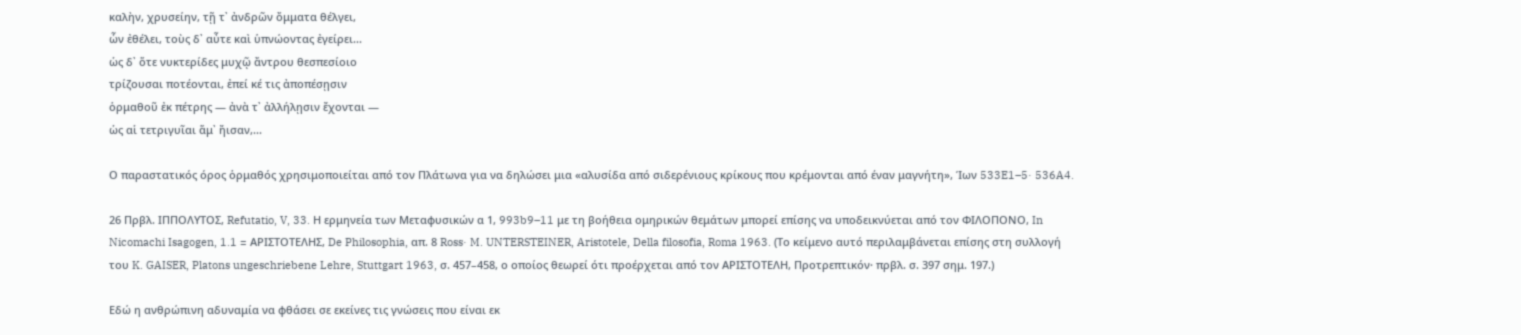καλὴν, χρυσείην, τῇ τ᾿ ἀνδρῶν ὄμματα θέλγει,
ὧν ἐθέλει, τοὺς δ᾽ αὖτε καὶ ὑπνώοντας ἐγείρει...
ὡς δ᾽ ὅτε νυκτερίδες μυχῷ ἄντρου θεσπεσίοιο
τρίζουσαι ποτέονται, ἐπεί κέ τις ἀποπέσῃσιν
ὁρμαθοῦ ἐκ πέτρης — ἀνὰ τ᾽ ἀλλήλῃσιν ἔχονται —
ὡς αἱ τετριγυῖαι ἅμ᾽ ἤισαν,...

Ο παραστατικός όρος ὁρμαθός χρησιμοποιείται από τον Πλάτωνα για να δηλώσει μια «αλυσίδα από σιδερένιους κρίκους που κρέμονται από έναν μαγνήτη», Ίων 533E1–5· 536A4.

26 Πρβλ. ΙΠΠΟΛΥΤΟΣ, Refutatio, V, 33. Η ερμηνεία των Μεταφυσικών α 1, 993b9–11 με τη βοήθεια ομηρικών θεμάτων μπορεί επίσης να υποδεικνύεται από τον ΦΙΛΟΠΟΝΟ, In Nicomachi Isagogen, 1.1 = ΑΡΙΣΤΟΤΕΛΗΣ, De Philosophia, απ. 8 Ross· M. UNTERSTEINER, Aristotele, Della filosofia, Roma 1963. (Το κείμενο αυτό περιλαμβάνεται επίσης στη συλλογή του K. GAISER, Platons ungeschriebene Lehre, Stuttgart 1963, σ. 457–458, ο οποίος θεωρεί ότι προέρχεται από τον ΑΡΙΣΤΟΤΕΛΗ, Προτρεπτικόν· πρβλ. σ. 397 σημ. 197.)

Εδώ η ανθρώπινη αδυναμία να φθάσει σε εκείνες τις γνώσεις που είναι εκ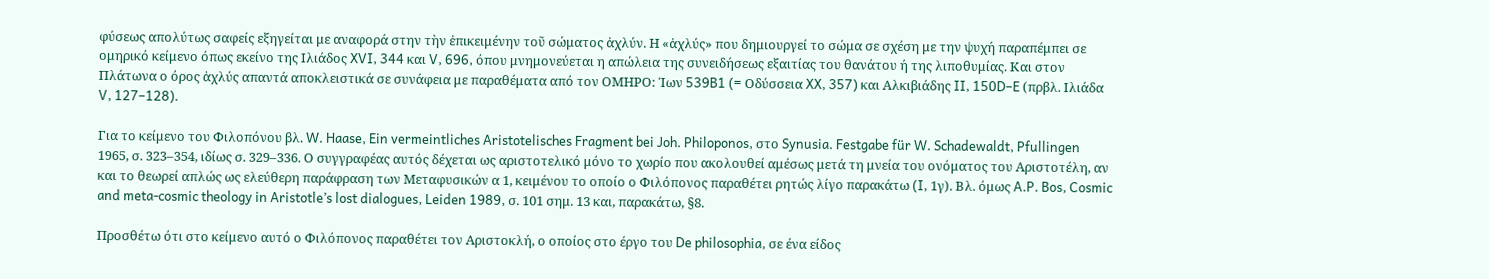φύσεως απολύτως σαφείς εξηγείται με αναφορά στην τὴν ἐπικειμένην τοῦ σώματος ἀχλύν. Η «ἀχλύς» που δημιουργεί το σώμα σε σχέση με την ψυχή παραπέμπει σε ομηρικό κείμενο όπως εκείνο της Ιλιάδος XVI, 344 και V, 696, όπου μνημονεύεται η απώλεια της συνειδήσεως εξαιτίας του θανάτου ή της λιποθυμίας. Και στον Πλάτωνα ο όρος ἀχλύς απαντά αποκλειστικά σε συνάφεια με παραθέματα από τον ΟΜΗΡΟ: Ίων 539B1 (= Οδύσσεια XX, 357) και Αλκιβιάδης II, 150D–E (πρβλ. Ιλιάδα V, 127–128).

Για το κείμενο του Φιλοπόνου βλ. W. Haase, Ein vermeintliches Aristotelisches Fragment bei Joh. Philoponos, στο Synusia. Festgabe für W. Schadewaldt, Pfullingen 1965, σ. 323–354, ιδίως σ. 329–336. Ο συγγραφέας αυτός δέχεται ως αριστοτελικό μόνο το χωρίο που ακολουθεί αμέσως μετά τη μνεία του ονόματος του Αριστοτέλη, αν και το θεωρεί απλώς ως ελεύθερη παράφραση των Μεταφυσικών α 1, κειμένου το οποίο ο Φιλόπονος παραθέτει ρητώς λίγο παρακάτω (I, 1γ). Βλ. όμως A.P. Bos, Cosmic and meta-cosmic theology in Aristotle’s lost dialogues, Leiden 1989, σ. 101 σημ. 13 και, παρακάτω, §8.

Προσθέτω ότι στο κείμενο αυτό ο Φιλόπονος παραθέτει τον Αριστοκλή, ο οποίος στο έργο του De philosophia, σε ένα είδος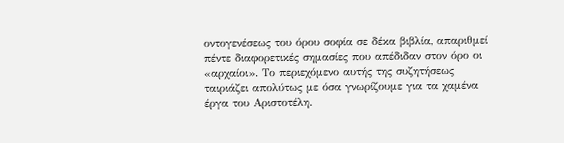οντογενέσεως του όρου σοφία σε δέκα βιβλία, απαριθμεί πέντε διαφορετικές σημασίες που απέδιδαν στον όρο οι «αρχαίοι». Το περιεχόμενο αυτής της συζητήσεως ταιριάζει απολύτως με όσα γνωρίζουμε για τα χαμένα έργα του Αριστοτέλη.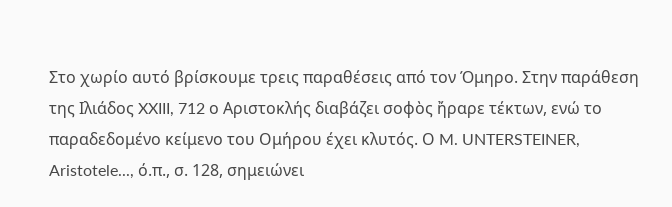Στο χωρίο αυτό βρίσκουμε τρεις παραθέσεις από τον Όμηρο. Στην παράθεση της Ιλιάδος XXIII, 712 ο Αριστοκλής διαβάζει σοφὸς ἤραρε τέκτων, ενώ το παραδεδομένο κείμενο του Ομήρου έχει κλυτός. Ο M. UNTERSTEINER, Aristotele..., ό.π., σ. 128, σημειώνει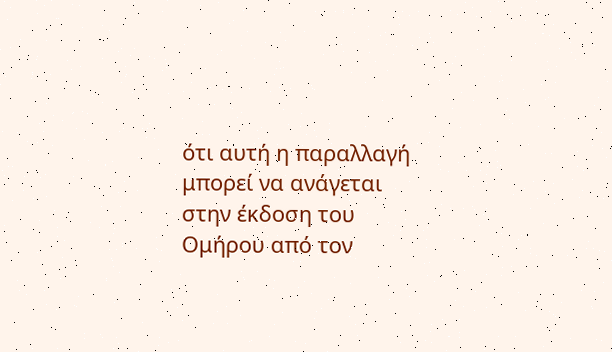ότι αυτή η παραλλαγή μπορεί να ανάγεται στην έκδοση του Ομήρου από τον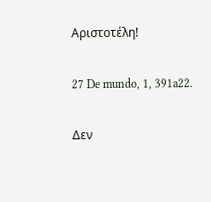Αριστοτέλη!

27 De mundo, 1, 391a22.

Δεν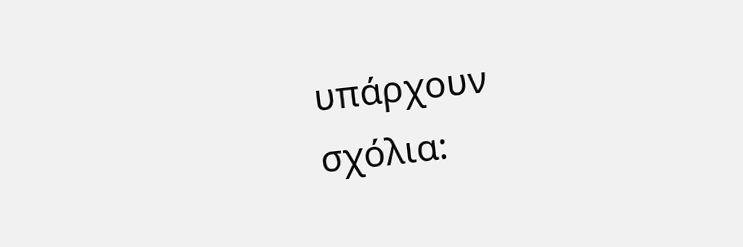υπάρχουν σχόλια: